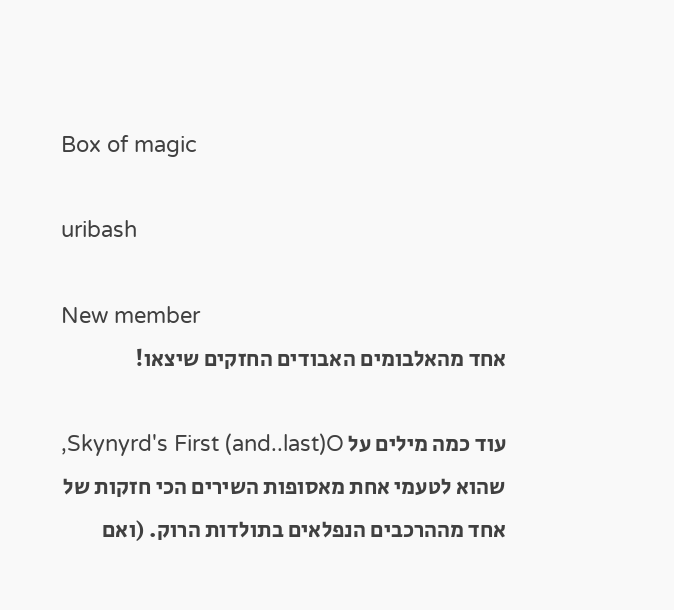Box of magic

uribash

New member
אחד מהאלבומים האבודים החזקים שיצאו!

עוד כמה מילים על Skynyrd's First (and..last)O, שהוא לטעמי אחת מאסופות השירים הכי חזקות של אחד מההרכבים הנפלאים בתולדות הרוק. (ואם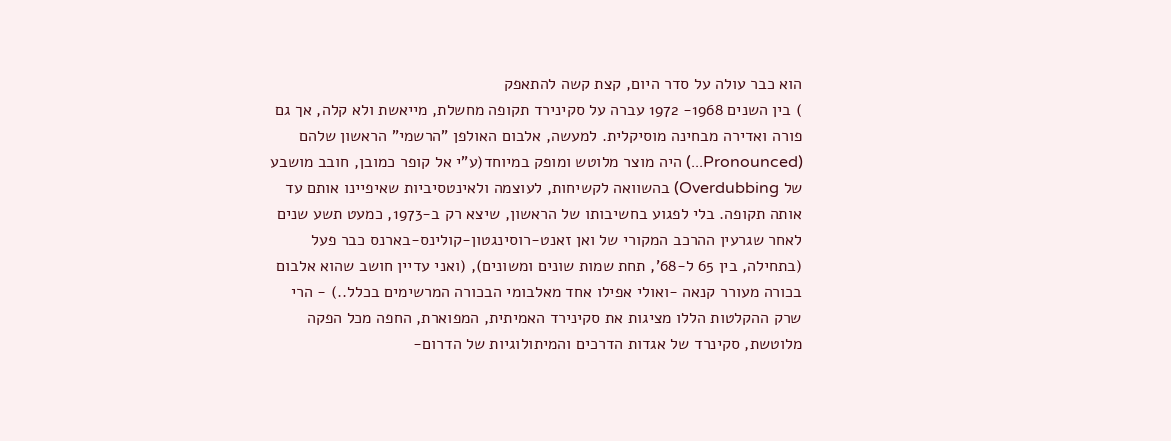הוא כבר עולה על סדר היום, קצת קשה להתאפק
) בין השנים 1968- 1972 עברה על סקינירד תקופה מחשלת, מייאשת ולא קלה, אך גם פורה ואדירה מבחינה מוסיקלית. למעשה, אלבום האולפן "הרשמי" הראשון שלהם (Pronounced...) היה מוצר מלוטש ומופק במיוחד(ע"י אל קופר כמובן, חובב מושבע של Overdubbing) בהשוואה לקשיחות, לעוצמה ולאינטסיביות שאיפיינו אותם עד אותה תקופה. בלי לפגוע בחשיבותו של הראשון, שיצא רק ב-1973, כמעט תשע שנים לאחר שגרעין ההרכב המקורי של ואן זאנט-רוסינגטון-קולינס-בארנס כבר פעל (בתחילה, בין 65 ל-68', תחת שמות שונים ומשונים), (ואני עדיין חושב שהוא אלבום בכורה מעורר קנאה -ואולי אפילו אחד מאלבומי הבכורה המרשימים בכלל..) - הרי שרק ההקלטות הללו מציגות את סקינירד האמיתית, המפוארת, החפה מכל הפקה מלוטשת, סקינרד של אגדות הדרכים והמיתולוגיות של הדרום-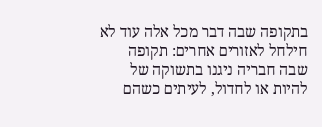בתקופה שבה דבר מכל אלה עוד לא חילחל לאזורים אחרים: תקופה שבה חבריה ניגנו בתשוקה של להיות או לחדול, לעיתים כשהם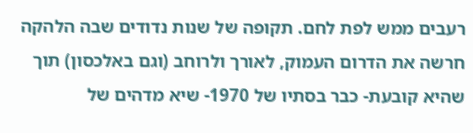רעבים ממש לפת לחם. תקופה של שנות נדודים שבה הלהקה חרשה את הדרום העמוק, לאורך ולרוחב (וגם באלכסון) תוך שהיא קובעת- כבר בסתיו של 1970- שיא מדהים של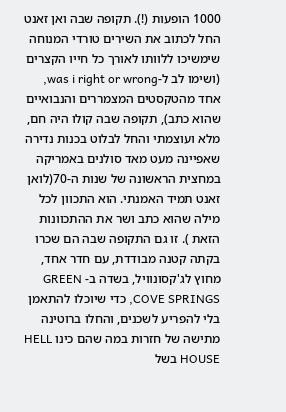1000 הופעות (!). תקופה שבה ואן זאנט החל לכתוב את השירים טורדי המנוחה שימשיכו ללוותו לאורך כל חייו הקצרים (ושימו לב ל-was i right or wrong, אחד מהטקסטים המצמררים והנבואיים שהוא כתב), תקופה שבה קולו היה חם, מלא ועוצמתי והחל לבלוט בכנות נדירה שאפיינה מעט מאד סולנים באמריקה במחצית הראשונה של שנות ה-70(לואן זאנט תמיד האמנתי. הוא התכוון לכל מילה שהוא כתב ושר את ההתכוונות הזאת ). זו גם התקופה שבה הם שכרו בקתה קטנה מבודדת, עם חדר אחד, מחוץ לג'קסונוויל, בשדה ב- GREEN COVE SPRINGS, כדי שיוכלו להתאמן בלי להפריע לשכנים, והחלו ברוטינה מתישה של חזרות במה שהם כינו HELL HOUSE בשל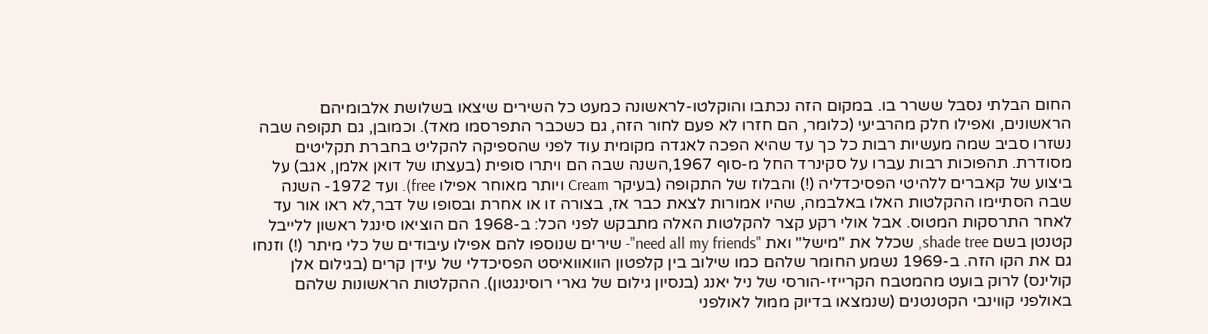החום הבלתי נסבל ששרר בו. במקום הזה נכתבו והוקלטו-לראשונה כמעט כל השירים שיצאו בשלושת אלבומיהם הראשונים, ואפילו חלק מהרביעי (כלומר, הם חזרו לא פעם לחור הזה, גם כשכבר התפרסמו מאד). וכמובן, גם תקופה שבה נשזרו סביב שמה מעשיות רבות כל כך עד שהיא הפכה לאגדה מקומית עוד לפני שהספיקה להקליט בחברת תקליטים מסודרת. תהפוכות רבות עברו על סקינרד החל מ-סוף 1967,השנה שבה הם ויתרו סופית (בעצתו של דואן אלמן, אגב) על ביצוע של קאברים ללהיטי הפסיכדליה (!) והבלוז של התקופה (בעיקר Cream ויותר מאוחר אפילו free). ועד 1972- השנה שבה הסתיימו ההקלטות האלו באלבמה, שהיו אמורות לצאת כבר אז, בצורה זו או אחרת ובסופו של דבר,לא ראו אור עד לאחר התרסקות המטוס. אבל אולי רקע קצר להקלטות האלה מתבקש לפני הכל: ב-1968 הם הוציאו סינגל ראשון ללייבל קטנטן בשם shade tree, שכלל את "מישל" ואת "need all my friends"- שירים שנוספו להם אפילו עיבודים של כלי מיתר (!) וזנחו גם את הקו הזה. ב-1969 נשמע החומר שלהם כמו שילוב בין קלפטון הוואוואיסט הפסיכדלי של עידן קרים (בגילום אלן קולינס) לרוק בועט מהמטבח הקרייזי-הורסי של ניל יאנג (בנסיון גילום של גארי רוסינגטון). ההקלטות הראשונות שלהם באולפני קווינבי הקטנטנים (שנמצאו בדיוק ממול לאולפני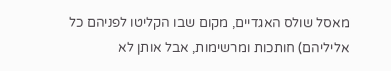מאסל שולס האגדיים, מקום שבו הקליטו לפניהם כל אליליהם) חותכות ומרשימות, אבל אותן לא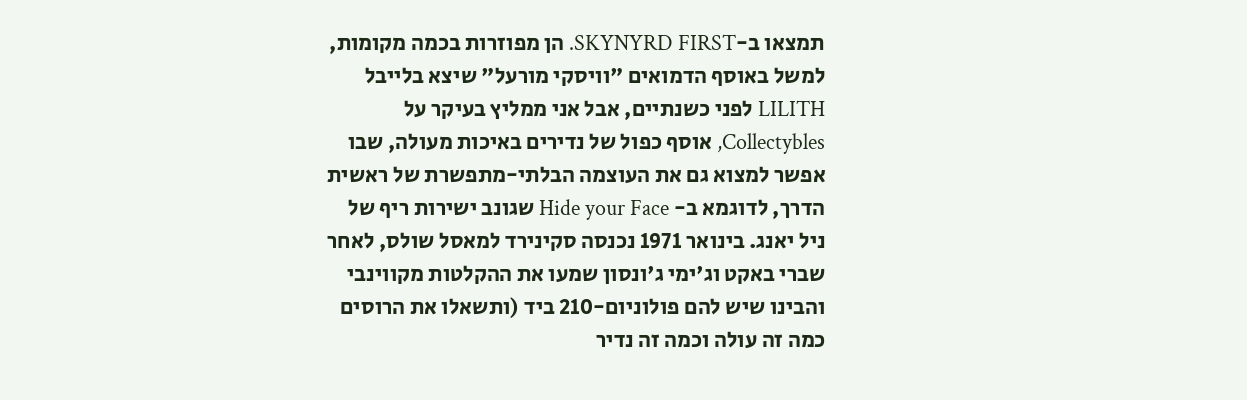תמצאו ב-SKYNYRD FIRST. הן מפוזרות בכמה מקומות, למשל באוסף הדמואים "וויסקי מורעל" שיצא בלייבל LILITH לפני כשנתיים, אבל אני ממליץ בעיקר על Collectybles, אוסף כפול של נדירים באיכות מעולה, שבו אפשר למצוא גם את העוצמה הבלתי-מתפשרת של ראשית הדרך, לדוגמא ב- Hide your Face שגונב ישירות ריף של ניל יאנג. בינואר 1971 נכנסה סקינירד למאסל שולס, לאחר שברי באקט וג'ימי ג'ונסון שמעו את ההקלטות מקווינבי והבינו שיש להם פולוניום-210 ביד (ותשאלו את הרוסים כמה זה עולה וכמה זה נדיר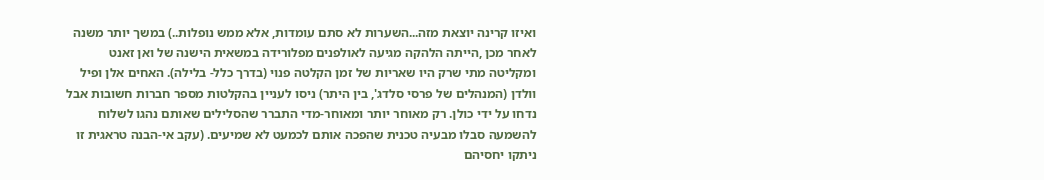ואיזו קרינה יוצאת מזה...השערות לא סתם עומדות, אלא ממש נופלות..) במשך יותר משנה לאחר מכן ,הייתה הלהקה מגיעה לאולפנים מפלורידה במשאית הישנה של ואן זאנט ומקליטה מתי שרק היו שאריות של זמן הקלטה פנוי (בדרך כלל- בלילה). האחים אלן ופיל וולדן (המנהלים של פרסי סלדג', בין היתר) ניסו לעניין בהקלטות מספר חברות חשובות אבל נדחו על ידי כולן. רק מאוחר יותר ומאוחר-מדי התברר שהסלילים שאותם נהגו לשלוח להשמעה סבלו מבעיה טכנית שהפכה אותם לכמעט לא שמיעים. (עקב אי-הבנה טראגית זו ניתקו יחסיהם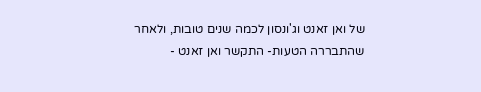של ואן זאנט וג'ונסון לכמה שנים טובות, ולאחר שהתבררה הטעות- התקשר ואן זאנט -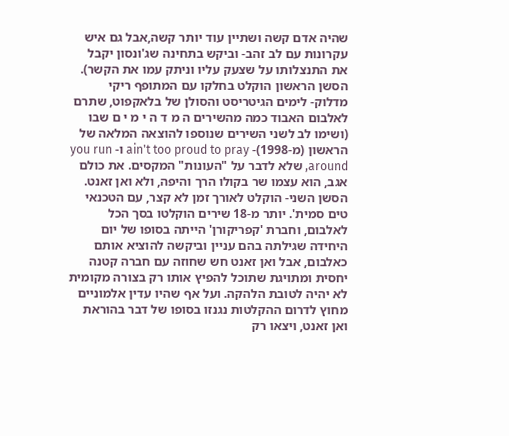שהיה אדם קשה ושתיין עוד יותר קשה,אבל גם איש עקרונות עם לב זהב- וביקש בתחינה שג'ונסון יקבל את התנצלותו על שצעק עליו וניתק עמו את הקשר). הסשן הראשון הוקלט בחלקו עם המתופף ריקי מדלוק- לימים הגיטריסט והסולן של בלאקפוט, שתרם לאלבום האבוד כמה מהשירים ה מ ד ה י מ י ם שבו (ושימו לב לשני השירים שנוספו להוצאה המלאה של הראשון (מ-1998)- ain't too proud to pray ו- you run around, שלא לדבר על "העונות" המקסים. את כולם אגב, הוא עצמו שר בקולו הרך והיפה, ולא ואן זאנט. הסשן השני- הוקלט לאורך זמן לא קצר, עם הטכנאי טים סמית'. יותר מ-18 שירים הוקלטו בסך הכל לאלבום, וחברת 'קפריקורן' הייתה בסופו של יום היחידה שגילתה בהם עניין וביקשה להוציא אותם כאלבום, אבל ואן זאנט חש שחוזה עם חברה קטנה יחסית ומתויגת שתוכל להפיץ אותו רק בצורה מקומית לא יהיה לטובת הלהקה. ועל אף שהיו עדין אלמוניים מחוץ לדרום ההקלטות נגנזו בסופו של דבר בהוראת ואן זאנט, ויצאו רק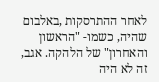לאחר ההתרסקות ,באלבום שהיה, כשמו- "הראשון והאחרון" של הלהקה. אגב, זה לא היה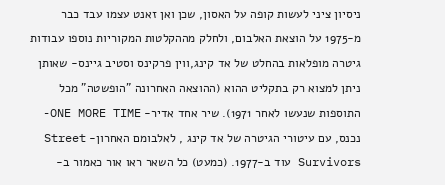ניסיון ציני לעשות קופה על האסון, שכן ואן זאנט עצמו עבד כבר מ-1975 על הוצאת האלבום, ולחלק מההקלטות המקוריות נוספו עבודות גיטרה מופלאות בהחלט של אד קינג,ווין פרקינס וסטיב גיינס- שאותן ניתן למצוא רק בתקליט ההוא (ההוצאה האחרונה "הופשטה" מכל התוספות שנעשו לאחר 1971). שיר אחד אדיר- ONE MORE TIME- נכנס, עם עיטורי הגיטרה של אד קינג , לאלבומם האחרון- Street Survivors עוד ב-1977. (כמעט) כל השאר ראו אור כאמור ב-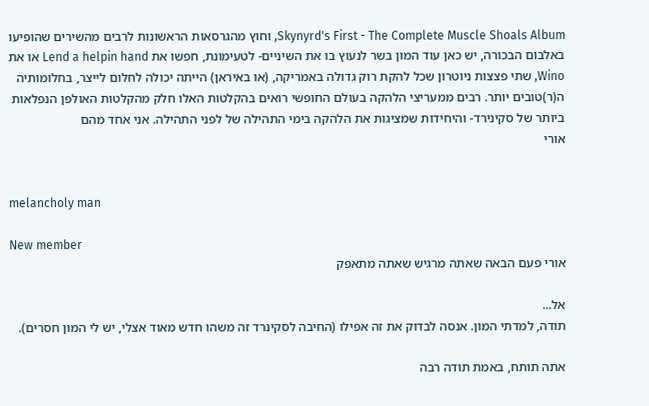Skynyrd's First - The Complete Muscle Shoals Album, וחוץ מהגרסאות הראשונות לרבים מהשירים שהופיעו באלבום הבכורה, יש כאן עוד המון בשר לנעוץ בו את השיניים- לטעימונת, חפשו את Lend a helpin hand או את Wino, שתי פצצות ניוטרון שכל להקת רוק גדולה באמריקה, (או באיראן) הייתה יכולה לחלום לייצר, בחלומותיה ה(ר)טובים יותר. רבים ממעריצי הלהקה בעולם החופשי רואים בהקלטות האלו חלק מהקלטות האולפן הנפלאות ביותר של סקינירד- והיחידות שמציגות את הלהקה בימי התהילה של לפני התהילה. אני אחד מהם
אורי


melancholy man

New member
אורי פעם הבאה שאתה מרגיש שאתה מתאפק

אל...
תודה, למדתי המון. אנסה לבדוק את זה אפילו (החיבה לסקינרד זה משהו חדש מאוד אצלי, יש לי המון חסרים).

אתה תותח, באמת תודה רבה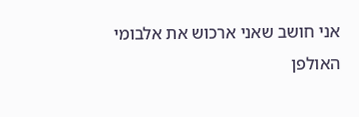אני חושב שאני ארכוש את אלבומי האולפן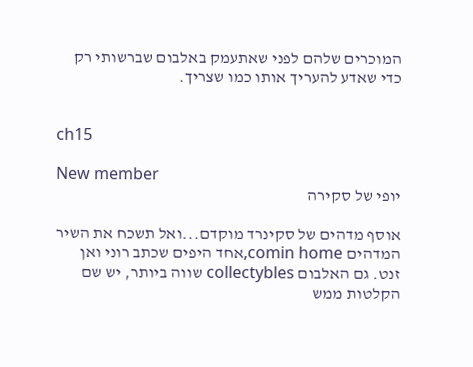המוכרים שלהם לפני שאתעמק באלבום שברשותי רק כדי שאדע להעריך אותו כמו שצריך.


ch15

New member
יופי של סקירה

אוסף מדהים של סקינרד מוקדם...ואל תשכח את השיר המדהים comin home,אחד היפים שכתב רוני ואן זנט. גם האלבום collectybles שווה ביותר, יש שם הקלטות ממש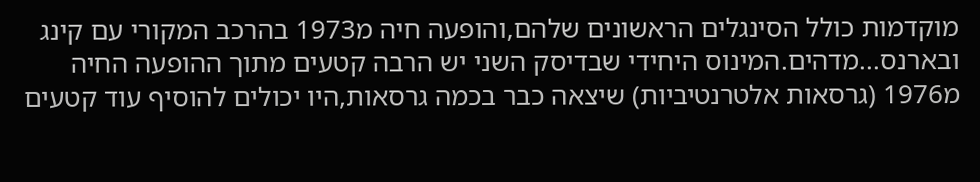מוקדמות כולל הסינגלים הראשונים שלהם,והופעה חיה מ1973 בהרכב המקורי עם קינג ובארנס...מדהים.המינוס היחידי שבדיסק השני יש הרבה קטעים מתוך ההופעה החיה מ1976 (גרסאות אלטרנטיביות) שיצאה כבר בכמה גרסאות,היו יכולים להוסיף עוד קטעים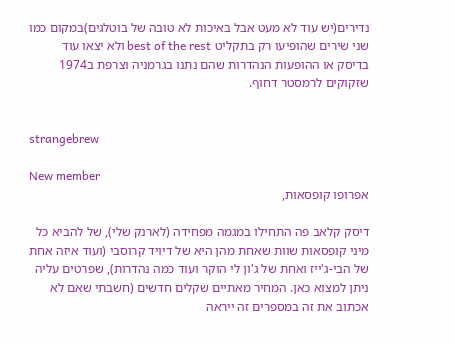נדירים(יש עוד לא מעט אבל באיכות לא טובה של בוטלגים)במקום כמו שני שירים שהופיעו רק בתקליט best of the rest ולא יצאו עוד בדיסק או ההופעות הנהדרות שהם נתנו בגרמניה וצרפת ב1974 שזקוקים לרמסטר דחוף.


strangebrew

New member
אפרופו קופסאות,

דיסק קלאב פה התחילו במגמה מפחידה (לארנק שלי), של להביא כל מיני קופסאות שוות שאחת מהן היא של דיויד קרוסבי (ועוד איזה אחת של הבי-ג'ייז ואחת של ג'ון לי הוקר ועוד כמה נהדרות), שפרטים עליה ניתן למצוא כאן. המחיר מאתיים שקלים חדשים (חשבתי שאם לא אכתוב את זה במספרים זה ייראה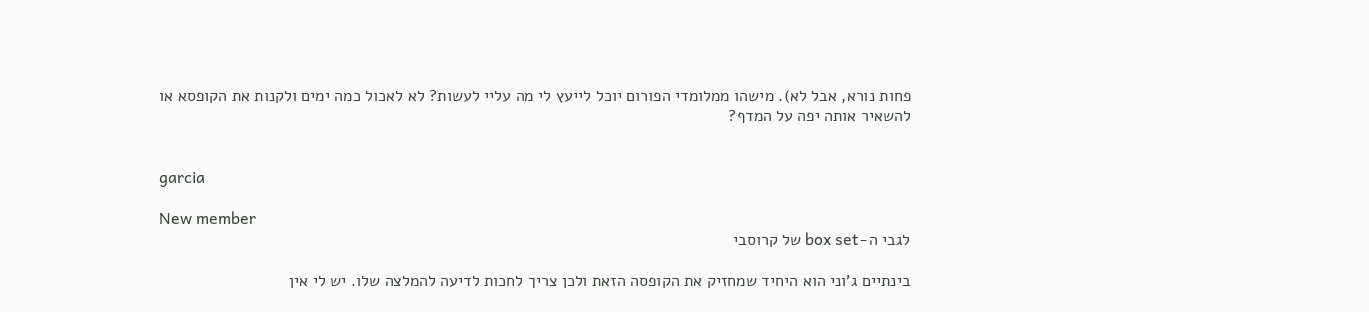פחות נורא, אבל לא). מישהו ממלומדי הפורום יוכל לייעץ לי מה עליי לעשות? לא לאכול כמה ימים ולקנות את הקופסא או להשאיר אותה יפה על המדף?


garcia

New member
לגבי ה-box set של קרוסבי

בינתיים ג'וני הוא היחיד שמחזיק את הקופסה הזאת ולכן צריך לחכות לדיעה להמלצה שלו. יש לי אין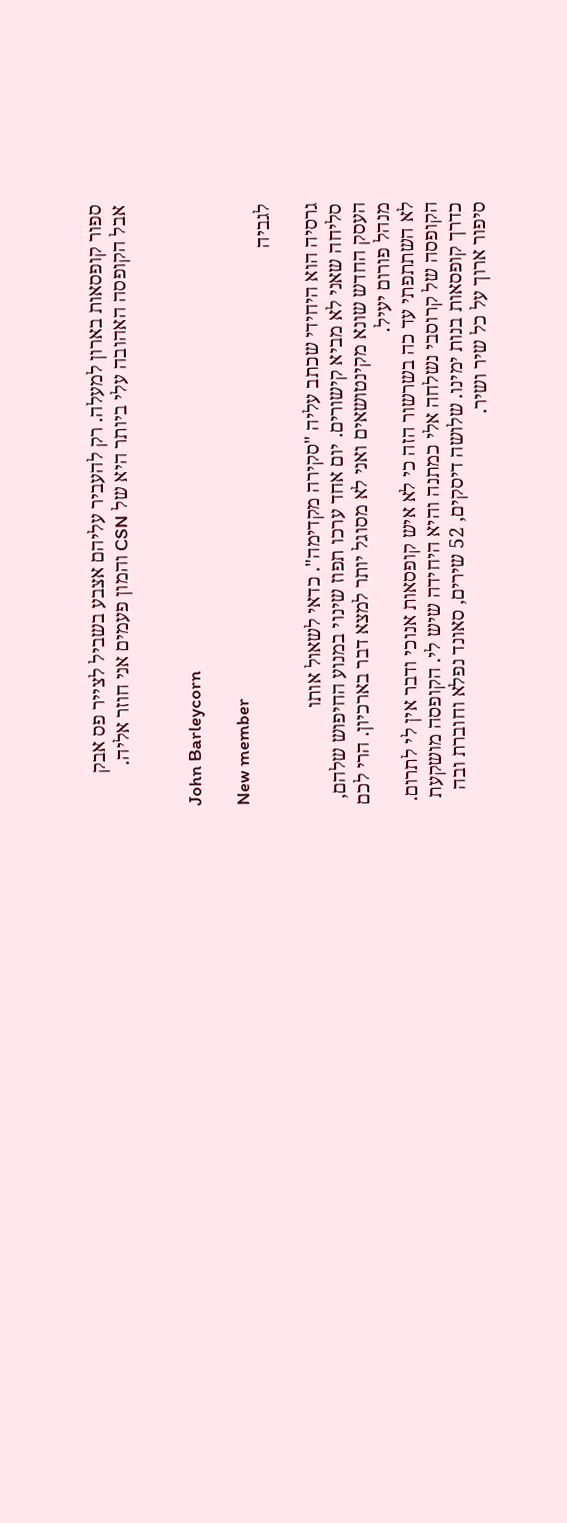ספור קופסאות בארון למעלה. רק להעביר עליהם אצבע בשביל לצייר פס אבק
אבל הקופסה האהובה עלי ביותר היא של CSN והמון פעמים אני חוזר אליה.


John Barleycorn

New member
לגביה

גרסיה הוא היחידי שכתב עליה "סקירה מקדימה". כדאי לשאול אותו
סליחה שאני לא מביא קישורים. יום אחד ערכו תפוז שינוי במנוע החיפוש שלהם, העסק החדש שונא מקינטושאים ואני לא מסוגל יותר למצא דבר בארכיון. הרי לכם מנהל פורום יעיל.
לא השתתפתי עד כה בשרשור הזה כי לא איש קופסאות אנוכי ודבר אין לי לתרום. הקופסה של קרוסבי נשלחה אלי כמתנה והיא היחידה שיש לי. הקופסה מושקעת כדרך קופסאות בנות ימינו. שלושה דיסקים, 52 שירים, סאונד נפלא וחוברת ובה סיפור ארוך על כל שיר ושיר.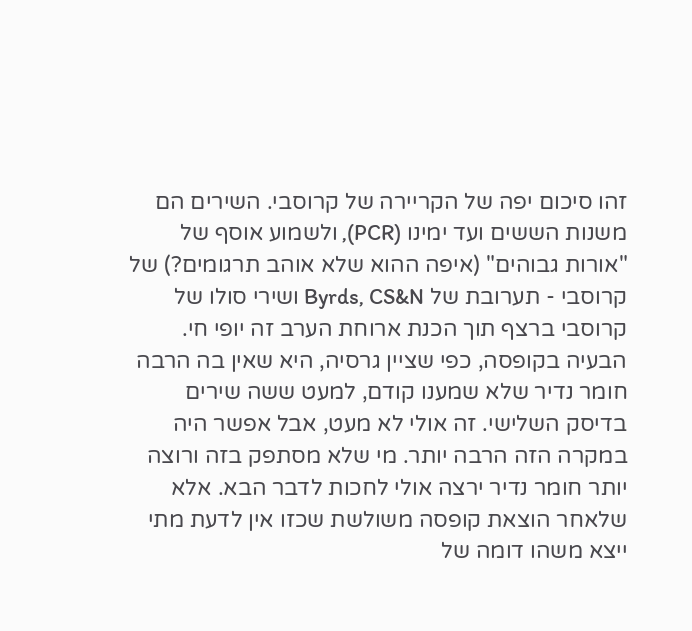זהו סיכום יפה של הקריירה של קרוסבי. השירים הם משנות הששים ועד ימינו (PCR), ולשמוע אוסף של "אורות גבוהים" (איפה ההוא שלא אוהב תרגומים?) של קרוסבי - תערובת של Byrds, CS&N ושירי סולו של קרוסבי ברצף תוך הכנת ארוחת הערב זה יופי חי. הבעיה בקופסה, כפי שציין גרסיה, היא שאין בה הרבה חומר נדיר שלא שמענו קודם, למעט ששה שירים בדיסק השלישי. זה אולי לא מעט, אבל אפשר היה במקרה הזה הרבה יותר. מי שלא מסתפק בזה ורוצה יותר חומר נדיר ירצה אולי לחכות לדבר הבא. אלא שלאחר הוצאת קופסה משולשת שכזו אין לדעת מתי ייצא משהו דומה של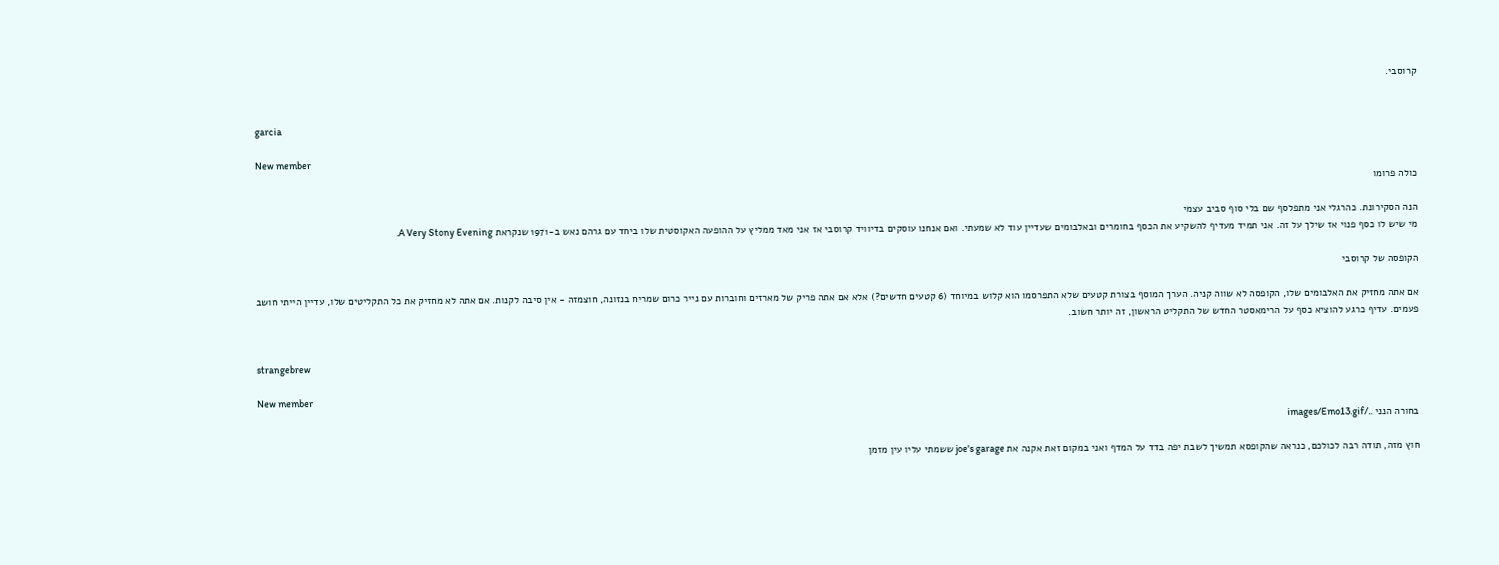קרוסבי.


garcia

New member
כולה פרומו

הנה הסקירונת. כהרגלי אני מתפלסף שם בלי סוף סביב עצמי
מי שיש לו כסף פנוי אז שילך על זה. אני תמיד מעדיף להשקיע את הכסף בחומרים ובאלבומים שעדיין עוד לא שמעתי. ואם אנחנו עוסקים בדיוויד קרוסבי אז אני מאד ממליץ על ההופעה האקוסטית שלו ביחד עם גרהם נאש ב-1971 שנקראת A Very Stony Evening.

הקופסה של קרוסבי

אם אתה מחזיק את האלבומים שלו, הקופסה לא שווה קניה. הערך המוסף בצורת קטעים שלא התפרסמו הוא קלוש במיוחד (6 קטעים חדשים?) אלא אם אתה פריק של מארזים וחוברות עם נייר כרום שמריח בנזונה, חוצמזה - אין סיבה לקנות. אם אתה לא מחזיק את כל התקליטים שלו, עדיין הייתי חושב פעמים. עדיף כרגע להוציא כסף על הרימאסטר החדש של התקליט הראשון, זה יותר חשוב.


strangebrew

New member
בחורה הנני ../images/Emo13.gif

חוץ מזה, תודה רבה לכולכם, כנראה שהקופסא תמשיך לשבת יפה בדד על המדף ואני במקום זאת אקנה את joe's garage ששמתי עליו עין מזמן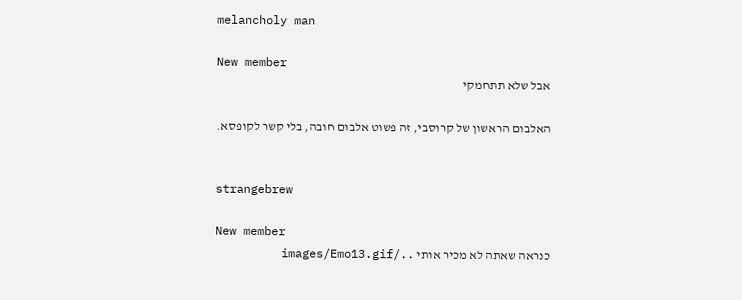melancholy man

New member
אבל שלא תתחמקי

האלבום הראשון של קרוסבי, זה פשוט אלבום חובה, בלי קשר לקופסא.


strangebrew

New member
כנראה שאתה לא מכיר אותי ../images/Emo13.gif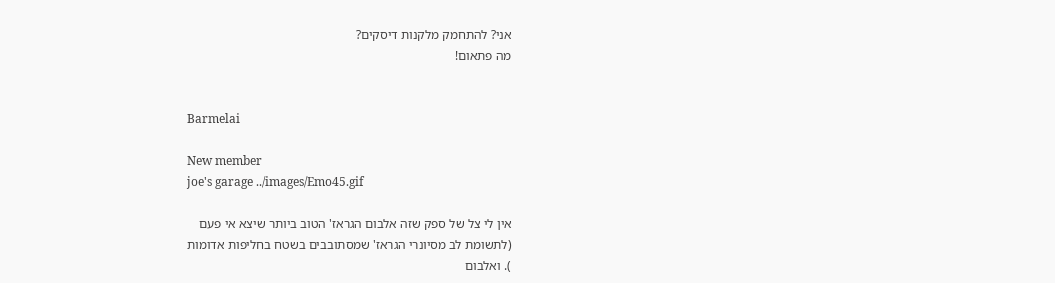אני? להתחמק מלקנות דיסקים?
מה פתאום!


Barmelai

New member
joe's garage ../images/Emo45.gif

אין לי צל של ספק שזה אלבום הגראז' הטוב ביותר שיצא אי פעם
(לתשומת לב מסיונרי הגראז' שמסתובבים בשטח בחליפות אדומות
). ואלבום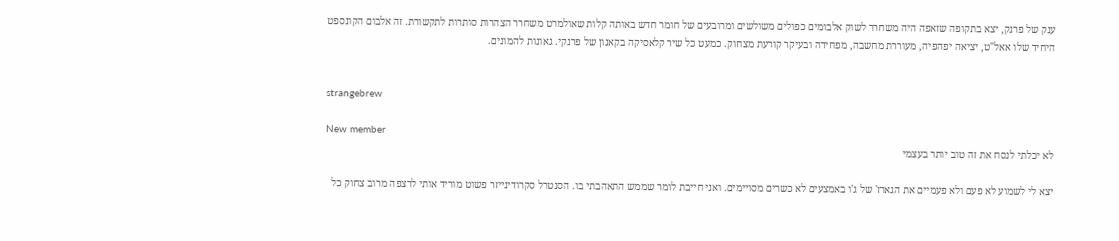ענק של פרנק, יצא בתקופה שזאפה היה משחרר לשוק אלבומים כפולים משולשים ומרובעים של חומר חדש באותה קלות שאולמרט משחרר הצהרות סותרות לתקשורת. זה אלבום הקונספט היחיד שלו אאל"ט, יציאה יפהפיה, מעוררת מחשבה, מפחידה ובעיקר קורעת מצחוק. כמעט כל שיר קלאסיקה בקאנון של פרנקי. גאונות להמונים.


strangebrew

New member
לא יכלתי לנסח את זה טוב יותר בעצמי

יצא לי לשמוע לא פעם ולא פעמיים את הגארז' של ג'ו באמצעים לא כשרים מסויימים. ואני חייבת לומר שממש התאהבתי בו. הסנטרל סקרודינייזר פשוט מוריד אותי לרצפה מרוב צחוק כל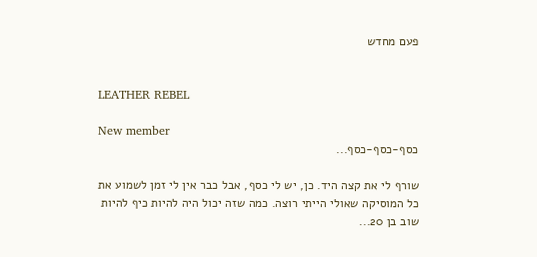פעם מחדש


LEATHER REBEL

New member
כסף-כסף-כסף...

שורף לי את קצה היד. כן, יש לי כסף, אבל כבר אין לי זמן לשמוע את כל המוסיקה שאולי הייתי רוצה. כמה שזה יכול היה להיות כיף להיות שוב בן 20...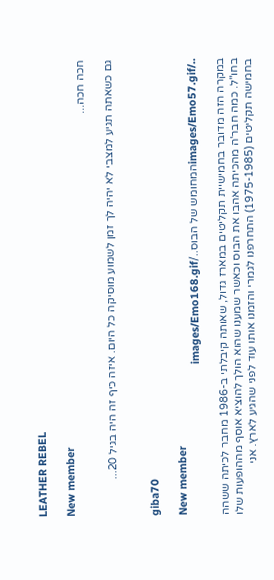LEATHER REBEL

New member
חכה חכה...

גם כשאתה תגיע למצבי לא יהיה לך זמן לשמוע מוסיקה כל היום. איזה כיף זה היה בגיל 20...


giba70

New member
../images/Emo57.gifהמחומש של הבוס../images/Emo168.gif

במקרה הזה מדובר בחמישיית תקליטים במארז גדול, שאותה קיבלתי ב-1986 מחבר לכיתה ששהה בחו"ל. כמה חבר'ה מהכיתה אהבו את הבוס וכאשר שמענו שהוא הולך להוציא אוסף מההופעות שלו בחמישה תקליטים (1975-1985) התחרפנו לגמרי והזמנו אותו עוד לפני שהגיע לארץ. אני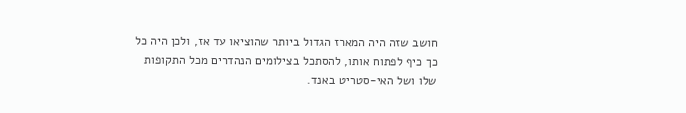חושב שזה היה המארז הגדול ביותר שהוציאו עד אז, ולכן היה כל כך כיף לפתוח אותו, להסתכל בצילומים הנהדרים מכל התקופות שלו ושל האי-סטריט באנד.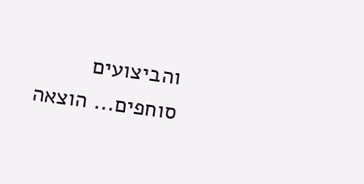והביצועים סוחפים... הוצאה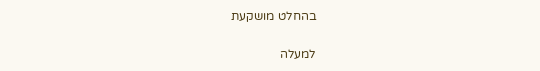בהחלט מושקעת

למעלה